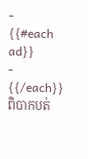-
{{#each ad}}
- {{/each}}
ពិបាកបត់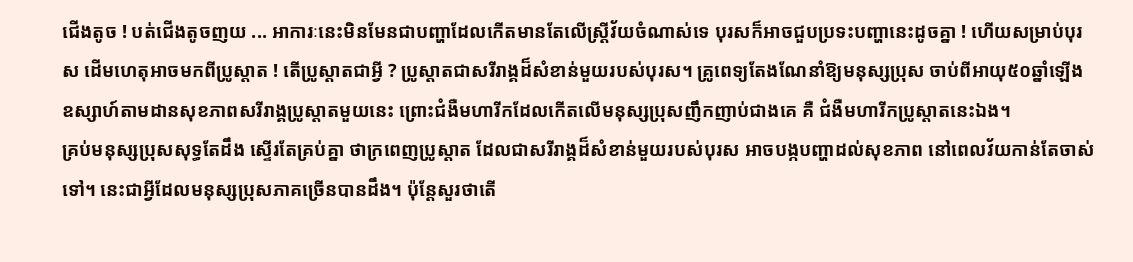ជើងតូច ! បត់ជើងតូចញយ ... អាការៈនេះមិនមែនជាបញ្ហាដែលកើតមានតែលើស្ត្រីវ័យចំណាស់ទេ បុរសក៏អាចជួបប្រទះបញ្ហានេះដូចគ្នា ! ហើយសម្រាប់បុរស ដើមហេតុអាចមកពីប្រូស្តាត ! តើប្រូស្តាតជាអ្វី ? ប្រូស្តាតជាសរីរាង្គដ៏សំខាន់មួយរបស់បុរស។ គ្រូពេទ្យតែងណែនាំឱ្យមនុស្សប្រុស ចាប់ពីអាយុ៥០ឆ្នាំឡើង ឧស្សាហ៍តាមដានសុខភាពសរីរាង្គប្រូស្តាតមួយនេះ ព្រោះជំងឺមហារីកដែលកើតលើមនុស្សប្រុសញឹកញាប់ជាងគេ គឺ ជំងឺមហារីកប្រូស្តាតនេះឯង។
គ្រប់មនុស្សប្រុសសុទ្ធតែដឹង ស្ទើរតែគ្រប់គ្នា ថាក្រពេញប្រូស្តាត ដែលជាសរីរាង្គដ៏សំខាន់មួយរបស់បុរស អាចបង្កបញ្ហាដល់សុខភាព នៅពេលវ័យកាន់តែចាស់ទៅ។ នេះជាអ្វីដែលមនុស្សប្រុសភាគច្រើនបានដឹង។ ប៉ុន្តែសួរថាតើ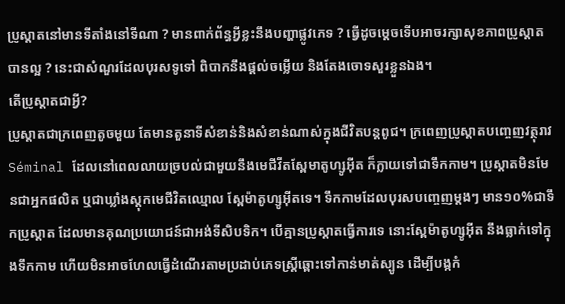ប្រូស្តាតនៅមានទីតាំងនៅទីណា ? មានពាក់ព័ន្ធអ្វីខ្លះនឹងបញ្ហាផ្លូវភេទ ? ធ្វើដូចម្តេចទើបអាចរក្សាសុខភាពប្រូស្តាតបានល្អ ? នេះជាសំណួរដែលបុរសទូទៅ ពិបាកនឹងផ្តល់ចម្លើយ និងតែងចោទសួរខ្លួនឯង។
តើប្រូស្តាតជាអ្វី?
ប្រូស្តាតជាក្រពេញតូចមួយ តែមានតួនាទីសំខាន់និងសំខាន់ណាស់ក្នុងជីវិតបន្តពូជ។ ក្រពេញប្រូស្តាតបញ្ចេញវត្ថុរាវ Séminal ដែលនៅពេលលាយច្របល់ជាមួយនឹងមេជីវីតស្ពែមាតូហ្សូអ៊ីត ក៏ក្លាយទៅជាទឹកកាម។ ប្រូស្តាតមិនមែនជាអ្នកផលិត ឬជាឃ្លាំងស្តុកមេជីវិតឈ្មោល ស្ពែម៉ាតូហ្សូអ៊ីតទេ។ ទឹកកាមដែលបុរសបញ្ចេញម្តងៗ មាន១០%ជាទឹកប្រូស្តាត ដែលមានគុណប្រយោជន៍ជាអង់ទីសិបទិក។ បើគ្មានប្រូស្តាតធ្វើការទេ នោះស្ពែម៉ាតូហ្សូអ៊ីត នឹងធ្លាក់ទៅក្នុងទឹកកាម ហើយមិនអាចហែលធ្វើដំណើរតាមប្រដាប់ភេទស្ត្រីឆ្ពោះទៅកាន់មាត់ស្បូន ដើម្បីបង្កកំ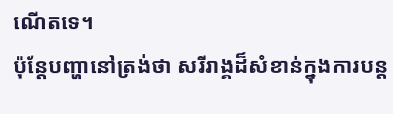ណើតទេ។
ប៉ុន្តែបញ្ហានៅត្រង់ថា សរីរាង្គដ៏សំខាន់ក្នុងការបន្ត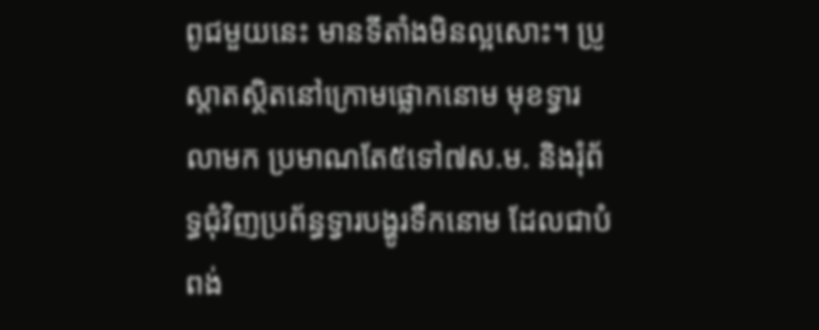ពូជមួយនេះ មានទីតាំងមិនល្អសោះ។ ប្រូស្តាតស្ថិតនៅក្រោមផ្លោកនោម មុខទ្វារលាមក ប្រមាណតែ៥ទៅ៧ស.ម. និងរុំព័ទ្ធជុំវិញប្រព័ន្ធទ្វារបង្ហូរទឹកនោម ដែលជាបំពង់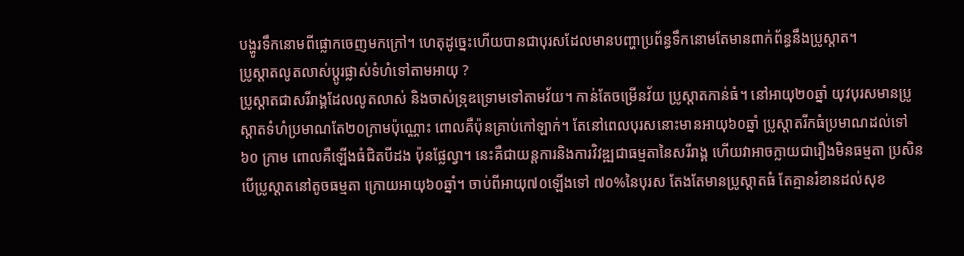បង្ហូរទឹកនោមពីផ្លោកចេញមកក្រៅ។ ហេតុដូច្នេះហើយបានជាបុរសដែលមានបញ្ហាប្រព័ន្ធទឹកនោមតែមានពាក់ព័ន្ធនឹងប្រូស្តាត។
ប្រូស្តាតលូតលាស់ប្តូរផ្លាស់ទំហំទៅតាមអាយុ ?
ប្រូស្តាតជាសរីរាង្គដែលលូតលាស់ និងចាស់ទ្រុឌទ្រោមទៅតាមវ័យ។ កាន់តែចម្រើនវ័យ ប្រូស្តាតកាន់ធំ។ នៅអាយុ២០ឆ្នាំ យុវបុរសមានប្រូស្តាតទំហំប្រមាណតែ២០ក្រាមប៉ុណ្ណោះ ពោលគឺប៉ុនគ្រាប់កៅឡាក់។ តែនៅពេលបុរសនោះមានអាយុ៦០ឆ្នាំ ប្រូស្តាតរីកធំប្រមាណដល់ទៅ ៦០ ក្រាម ពោលគឺឡើងធំជិតបីដង ប៉ុនផ្លែល្វា។ នេះគឺជាយន្តការនិងការវិវឌ្ឍជាធម្មតានៃសរីរាង្គ ហើយវាអាចក្លាយជារឿងមិនធម្មតា ប្រសិនបើប្រូស្តាតនៅតូចធម្មតា ក្រោយអាយុ៦០ឆ្នាំ។ ចាប់ពីអាយុ៧០ឡើងទៅ ៧០%នៃបុរស តែងតែមានប្រូស្តាតធំ តែគ្មានរំខានដល់សុខ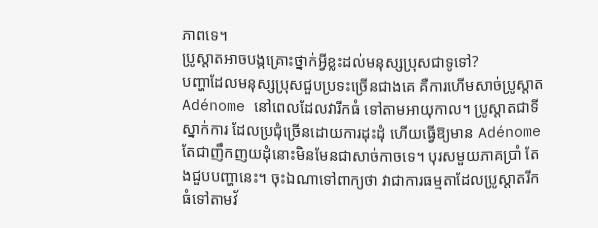ភាពទេ។
ប្រូស្តាតអាចបង្កគ្រោះថ្នាក់អ្វីខ្លះដល់មនុស្សប្រុសជាទូទៅ?
បញ្ហាដែលមនុស្សប្រុសជួបប្រទះច្រើនជាងគេ គឺការហើមសាច់ប្រូស្តាត Adénome នៅពេលដែលវារីកធំ ទៅតាមអាយុកាល។ ប្រូស្តាតជាទីស្នាក់ការ ដែលប្រជុំច្រើនដោយការដុះដុំ ហើយធ្វើឱ្យមាន Adénome តែជាញឹកញយដុំនោះមិនមែនជាសាច់កាចទេ។ បុរសមួយភាគប្រាំ តែងជួបបញ្ហានេះ។ ចុះឯណាទៅពាក្យថា វាជាការធម្មតាដែលប្រូស្តាតរីកធំទៅតាមវ័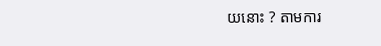យនោះ ? តាមការ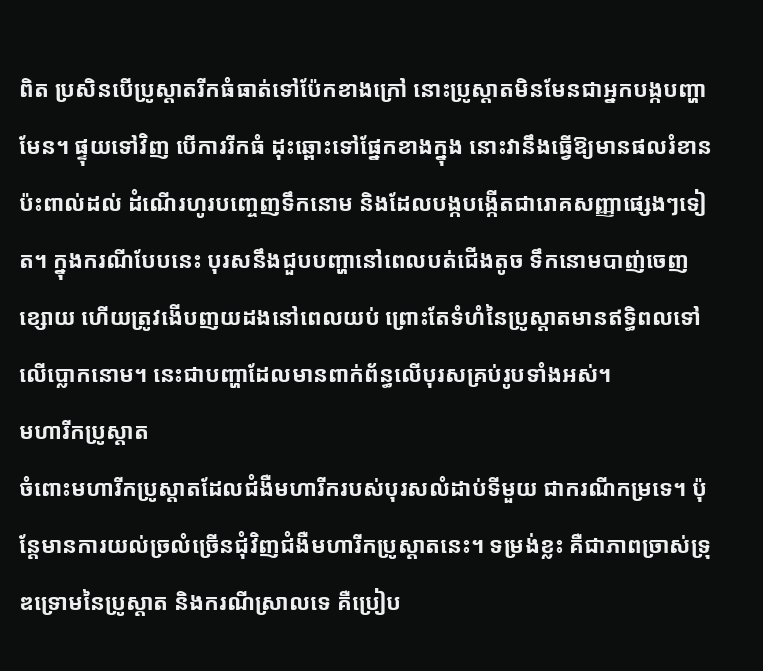ពិត ប្រសិនបើប្រូស្តាតរីកធំធាត់ទៅប៉ែកខាងក្រៅ នោះប្រូស្តាតមិនមែនជាអ្នកបង្កបញ្ហាមែន។ ផ្ទុយទៅវិញ បើការរីកធំ ដុះឆ្ពោះទៅផ្នែកខាងក្នុង នោះវានឹងធ្វើឱ្យមានផលរំខានប៉ះពាល់ដល់ ដំណើរហូរបញ្ចេញទឹកនោម និងដែលបង្កបង្កើតជារោគសញ្ញាផ្សេងៗទៀត។ ក្នុងករណីបែបនេះ បុរសនឹងជួបបញ្ហានៅពេលបត់ជើងតូច ទឹកនោមបាញ់ចេញខ្សោយ ហើយត្រូវងើបញយដងនៅពេលយប់ ព្រោះតែទំហំនៃប្រូស្តាតមានឥទ្ធិពលទៅលើប្លោកនោម។ នេះជាបញ្ហាដែលមានពាក់ព័ន្ធលើបុរសគ្រប់រូបទាំងអស់។
មហារីកប្រូស្តាត
ចំពោះមហារីកប្រូស្តាតដែលជំងឺមហារីករបស់បុរសលំដាប់ទីមួយ ជាករណីកម្រទេ។ ប៉ុន្តែមានការយល់ច្រលំច្រើនជុំវិញជំងឺមហារីកប្រូស្តាតនេះ។ ទម្រង់ខ្លះ គឺជាភាពច្រាស់ទ្រុឌទ្រោមនៃប្រូស្តាត និងករណីស្រាលទេ គឺប្រៀប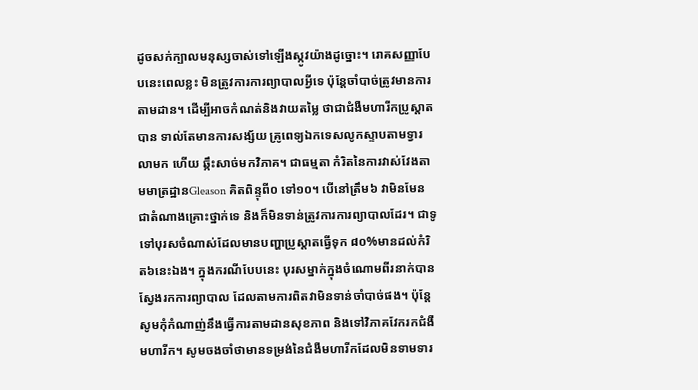ដូចសក់ក្បាលមនុស្សចាស់ទៅឡើងស្កូវយ៉ាងដូច្នោះ។ រោគសញ្ញាបែបនេះពេលខ្លះ មិនត្រូវការការព្យាបាលអ្វីទេ ប៉ុន្តែចាំបាច់ត្រូវមានការតាមដាន។ ដើម្បីអាចកំណត់និងវាយតម្លៃ ថាជាជំងឺមហារីកប្រូស្តាតបាន ទាល់តែមានការសង្ស័យ គ្រូពេទ្យឯកទេសលូកស្ទាបតាមទ្វារលាមក ហើយ ឆ្កឹះសាច់មកវិភាគ។ ជាធម្មតា កំរិតនៃការវាស់វែងតាមមាត្រដ្ឋានGleason គិតពិន្ទុពី០ ទៅ១០។ បើនៅត្រឹម៦ វាមិនមែនជាតំណាងគ្រោះថ្នាក់ទេ និងក៏មិនទាន់ត្រូវការការព្យាបាលដែរ។ ជាទូទៅបុរសចំណាស់ដែលមានបញ្ហាប្រូស្តាតធ្វើទុក ៨០%មានដល់កំរិត៦នេះឯង។ ក្នុងករណីបែបនេះ បុរសម្នាក់ក្នុងចំណោមពីរនាក់បានស្វែងរកការព្យាបាល ដែលតាមការពិតវាមិនទាន់ចាំបាច់ផង។ ប៉ុន្តែសូមកុំកំណាញ់នឹងធ្វើការតាមដានសុខភាព និងទៅវិភាគវែករកជំងឺមហារីក។ សូមចងចាំថាមានទម្រង់នៃជំងឺមហារីកដែលមិនទាមទារ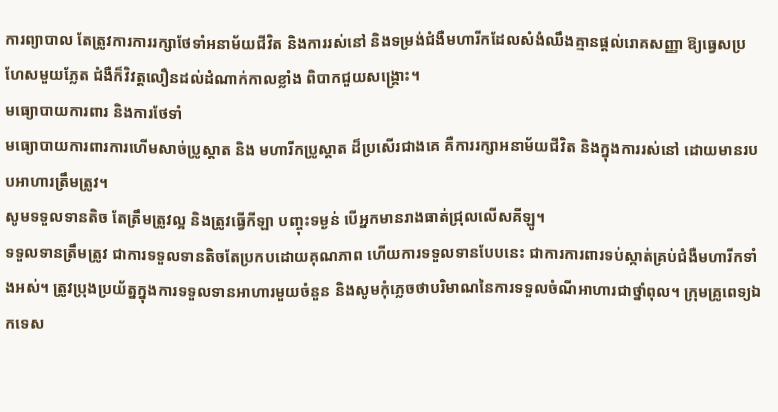ការព្យាបាល តែត្រូវការការរក្សាថែទាំអនាម័យជីវិត និងការរស់នៅ និងទម្រង់ជំងឺមហារីកដែលសំងំឈឹងគ្មានផ្តល់រោគសញ្ញា ឱ្យធ្វេសប្រហែសមួយភ្លែត ជំងឺក៏វិវត្តលឿនដល់ដំណាក់កាលខ្លាំង ពិបាកជួយសង្គ្រោះ។
មធ្យោបាយការពារ និងការថែទាំ
មធ្យោបាយការពារការហើមសាច់ប្រូស្តាត និង មហារីកប្រូស្តាត ដ៏ប្រសើរជាងគេ គឺការរក្សាអនាម័យជីវិត និងក្នុងការរស់នៅ ដោយមានរបបអាហារត្រឹមត្រូវ។
សូមទទួលទានតិច តែត្រឹមត្រូវល្អ និងត្រូវធ្វើកីឡា បញ្ចុះទម្ងន់ បើអ្នកមានរាងធាត់ជ្រុលលើសគីឡូ។
ទទួលទានត្រឹមត្រូវ ជាការទទួលទានតិចតែប្រកបដោយគុណភាព ហើយការទទួលទានបែបនេះ ជាការការពារទប់ស្កាត់គ្រប់ជំងឺមហារីកទាំងអស់។ ត្រូវប្រុងប្រយ័ត្នក្នុងការទទួលទានអាហារមួយចំនួន និងសូមកុំភ្លេចថាបរិមាណនៃការទទួលចំណីអាហារជាថ្នាំពុល។ ក្រុមគ្រូពេទ្យឯកទេស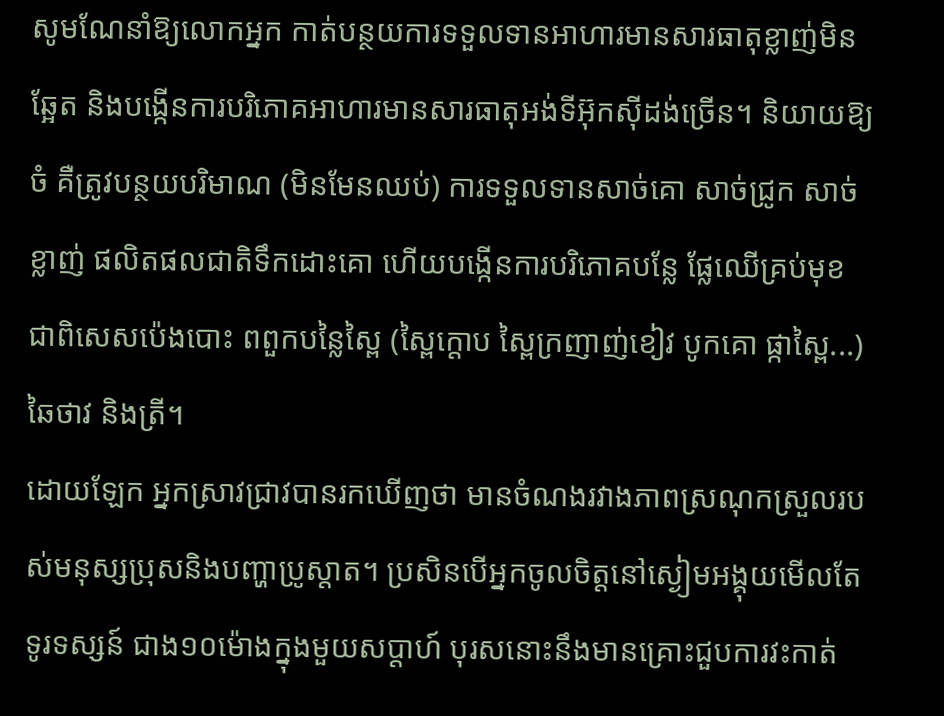សូមណែនាំឱ្យលោកអ្នក កាត់បន្ថយការទទួលទានអាហារមានសារធាតុខ្លាញ់មិនឆ្អែត និងបង្កើនការបរិភោគអាហារមានសារធាតុអង់ទីអ៊ុកស៊ីដង់ច្រើន។ និយាយឱ្យចំ គឺត្រូវបន្ថយបរិមាណ (មិនមែនឈប់) ការទទួលទានសាច់គោ សាច់ជ្រូក សាច់ខ្លាញ់ ផលិតផលជាតិទឹកដោះគោ ហើយបង្កើនការបរិភោគបន្លែ ផ្លែឈើគ្រប់មុខ ជាពិសេសប៉េងបោះ ពពួកបន្លៃស្ពៃ (ស្ពៃក្តោប ស្ពៃក្រញាញ់ខៀវ បូកគោ ផ្កាស្ពៃ...) ឆៃថាវ និងត្រី។
ដោយឡែក អ្នកស្រាវជ្រាវបានរកឃើញថា មានចំណងរវាងភាពស្រណុកស្រួលរបស់មនុស្សប្រុសនិងបញ្ហាប្រូស្តាត។ ប្រសិនបើអ្នកចូលចិត្តនៅស្ងៀមអង្គុយមើលតែទូរទស្សន៍ ជាង១០ម៉ោងក្នុងមួយសប្តាហ៍ បុរសនោះនឹងមានគ្រោះជួបការវះកាត់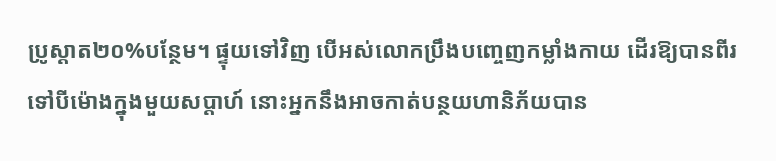ប្រូស្តាត២០%បន្ថែម។ ផ្ទុយទៅវិញ បើអស់លោកប្រឹងបញ្ចេញកម្លាំងកាយ ដើរឱ្យបានពីរទៅបីម៉ោងក្នុងមួយសប្តាហ៍ នោះអ្នកនឹងអាចកាត់បន្ថយហានិភ័យបាន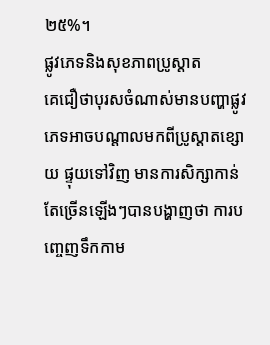២៥%។
ផ្លូវភេទនិងសុខភាពប្រូស្តាត
គេជឿថាបុរសចំណាស់មានបញ្ហាផ្លូវភេទអាចបណ្តាលមកពីប្រូស្តាតខ្សោយ ផ្ទុយទៅវិញ មានការសិក្សាកាន់តែច្រើនឡើងៗបានបង្ហាញថា ការបញ្ចេញទឹកកាម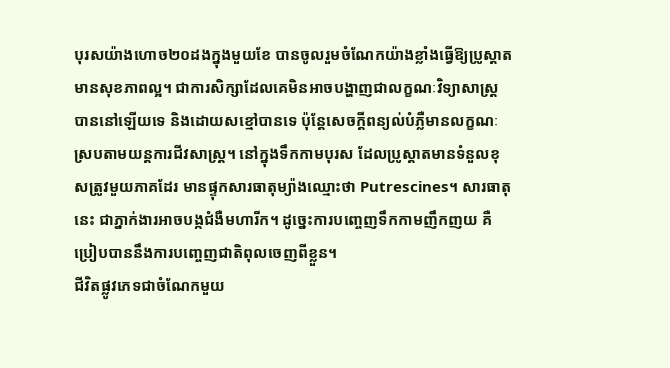បុរសយ៉ាងហោច២០ដងក្នុងមួយខែ បានចូលរួមចំណែកយ៉ាងខ្លាំងធ្វើឱ្យប្រូស្តាតមានសុខភាពល្អ។ ជាការសិក្សាដែលគេមិនអាចបង្ហាញជាលក្ខណៈវិទ្យាសាស្ត្របាននៅឡើយទេ និងដោយសខ្មៅបានទេ ប៉ុន្តែសេចក្តីពន្យល់បំភ្លឺមានលក្ខណៈស្របតាមយន្តការជីវសាស្ត្រ។ នៅក្នុងទឹកកាមបុរស ដែលប្រូស្តាតមានទំនួលខុសត្រូវមួយភាគដែរ មានផ្ទុកសារធាតុម្យ៉ាងឈ្មោះថា Putrescines។ សារធាតុនេះ ជាភ្នាក់ងារអាចបង្កជំងឺមហារីក។ ដូច្នេះការបញ្ចេញទឹកកាមញឹកញយ គឺប្រៀបបាននឹងការបញ្ចេញជាតិពុលចេញពីខ្លួន។
ជីវិតផ្លូវភេទជាចំណែកមួយ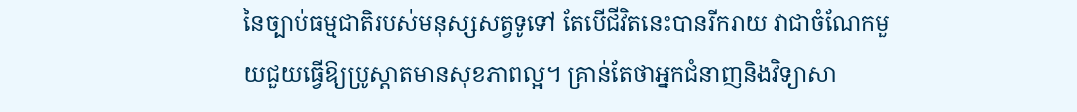នៃច្បាប់ធម្មជាតិរបស់មនុស្សសត្វទូទៅ តែបើជីវិតនេះបានរីករាយ វាជាចំណែកមួយជួយធ្វើឱ្យប្រូស្តាតមានសុខភាពល្អ។ គ្រាន់តែថាអ្នកជំនាញនិងវិទ្យាសា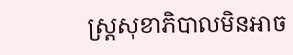ស្ត្រសុខាភិបាលមិនអាច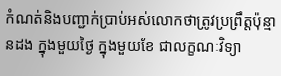កំណត់និងបញ្ជាក់ប្រាប់អស់លោកថាត្រូវប្រព្រឹត្តប៉ុន្មានដង ក្នុងមួយថ្ងៃ ក្នុងមួយខែ ជាលក្ខណៈវិទ្យា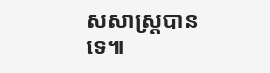សសាស្ត្របានទេ៕